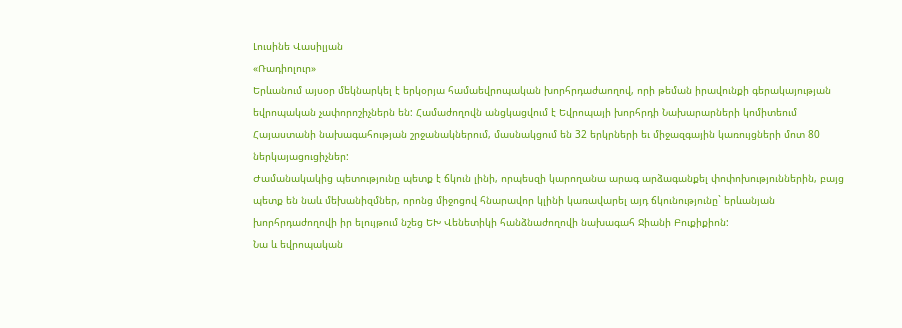Լուսինե Վասիլյան
«Ռադիոլուր»
Երևանում այսօր մեկնարկել է երկօրյա համաեվրոպական խորհրդաժաողով, որի թեման իրավունքի գերակայության եվրոպական չափորոշիչներն են: Համաժողովն անցկացվում է Եվրոպայի խորհրդի Նախարարների կոմիտեում Հայաստանի նախագահության շրջանակներում, մասնակցում են 32 երկրների եւ միջազգային կառույցների մոտ 80 ներկայացուցիչներ:
Ժամանակակից պետությունը պետք է ճկուն լինի, որպեսզի կարողանա արագ արձագանքել փոփոխություններին, բայց պետք են նաև մեխանիզմներ, որոնց միջոցով հնարավոր կլինի կառավարել այդ ճկունությունը` երևանյան խորհրդաժողովի իր ելույթում նշեց ԵԽ Վենետիկի հանձնաժողովի նախագահ Ջիանի Բուքիքիոն:
Նա և եվրոպական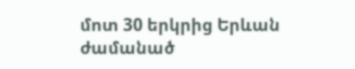մոտ 30 երկրից Երևան ժամանած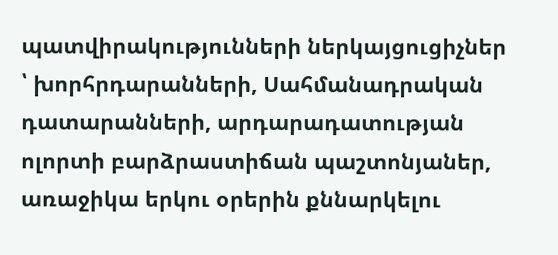պատվիրակությունների ներկայցուցիչներ ՝ խորհրդարանների, Սահմանադրական դատարանների, արդարադատության ոլորտի բարձրաստիճան պաշտոնյաներ, առաջիկա երկու օրերին քննարկելու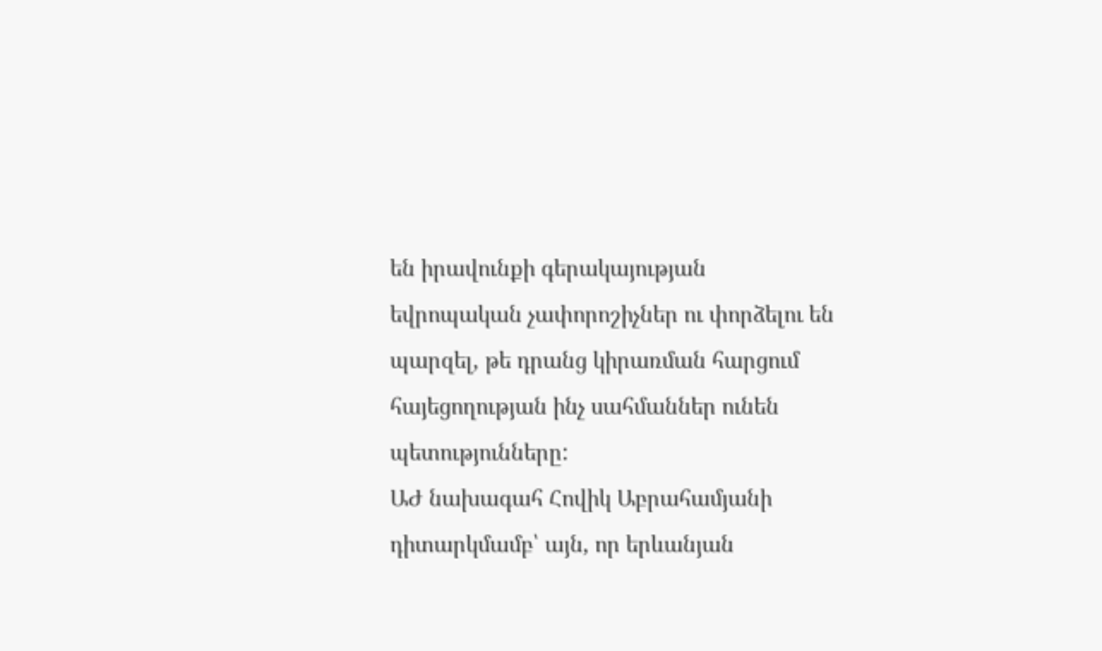են իրավունքի գերակայության եվրոպական չափորոշիչներ ու փորձելու են պարզել, թե դրանց կիրառման հարցում հայեցողության ինչ սահմաններ ունեն պետությունները:
ԱԺ նախագահ Հովիկ Աբրահամյանի դիտարկմամբ՝ այն, որ երևանյան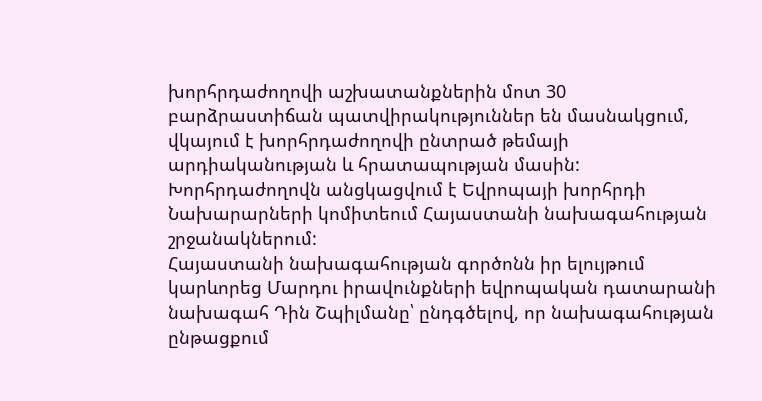խորհրդաժողովի աշխատանքներին մոտ 30 բարձրաստիճան պատվիրակություններ են մասնակցում, վկայում է խորհրդաժողովի ընտրած թեմայի արդիականության և հրատապության մասին:
Խորհրդաժողովն անցկացվում է Եվրոպայի խորհրդի Նախարարների կոմիտեում Հայաստանի նախագահության շրջանակներում:
Հայաստանի նախագահության գործոնն իր ելույթում կարևորեց Մարդու իրավունքների եվրոպական դատարանի նախագահ Դին Շպիլմանը՝ ընդգծելով, որ նախագահության ընթացքում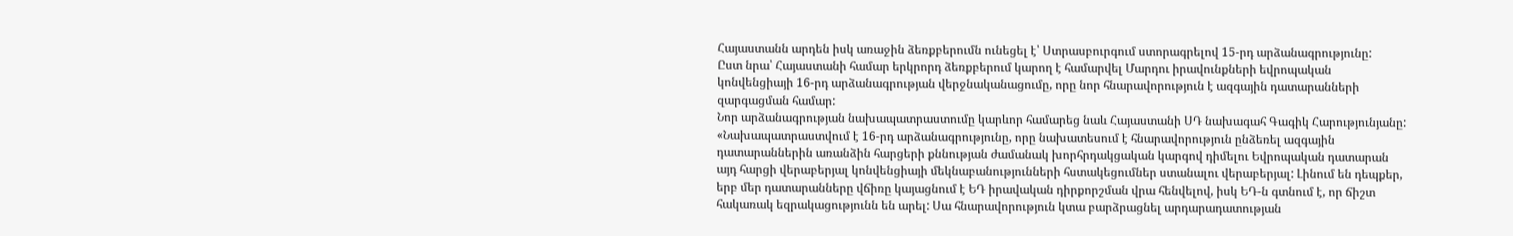Հայաստանն արդեն իսկ առաջին ձեռքբերումն ունեցել է՝ Ստրասբուրգում ստորագրելով 15-րդ արձանագրությունը:
Ըստ նրա՝ Հայաստանի համար երկրորդ ձեռքբերում կարող է համարվել Մարդու իրավունքների եվրոպական կոնվենցիայի 16-րդ արձանագրության վերջնականացումը, որը նոր հնարավորություն է ազգային դատարանների զարգացման համար:
Նոր արձանագրության նախապատրաստումը կարևոր համարեց նաև Հայաստանի ՍԴ նախագահ Գագիկ Հարությունյանը:
«Նախապատրաստվում է 16-րդ արձանագրությունը, որը նախատեսում է հնարավորություն ընձեռել ազգային դատարաններին առանձին հարցերի քննության ժամանակ խորհրդակցական կարգով դիմելու Եվրոպական դատարան այդ հարցի վերաբերյալ կոնվենցիայի մեկնաբանությունների հստակեցումներ ստանալու վերաբերյալ: Լինում են դեպքեր, երբ մեր դատարանները վճիռը կայացնում է ԵԴ իրավական դիրքորշման վրա հենվելով, իսկ ԵԴ-ն գտնում է, որ ճիշտ հակառակ եզրակացությունն են արել: Սա հնարավորություն կտա բարձրացնել արդարադատության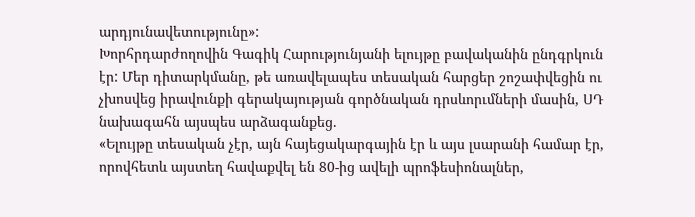արդյունավետությունը»:
Խորհրդարժողովին Գագիկ Հարությունյանի ելույթը բավականին ընդգրկուն էր: Մեր դիտարկմանը, թե առավելապես տեսական հարցեր շոշափվեցին ու չխոսվեց իրավունքի գերակայության գործնական դրսևորւմների մասին, ՍԴ նախագահն այսպես արձագանքեց.
«Ելույթը տեսական չէր, այն հայեցակարգային էր և այս լսարանի համար էր, որովհետև այստեղ հավաքվել են 80-ից ավելի պրոֆեսիոնալներ,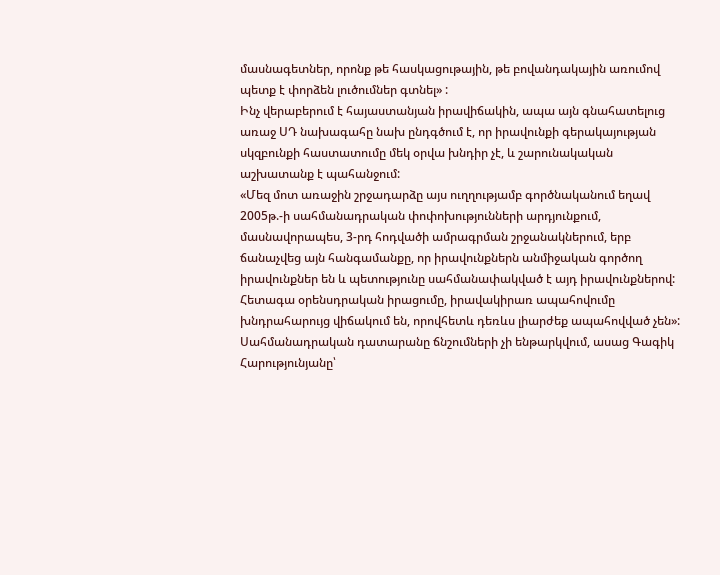մասնագետներ, որոնք թե հասկացութային, թե բովանդակային առումով պետք է փորձեն լուծումներ գտնել» :
Ինչ վերաբերում է հայաստանյան իրավիճակին, ապա այն գնահատելուց առաջ ՍԴ նախագահը նախ ընդգծում է, որ իրավունքի գերակայության սկզբունքի հաստատումը մեկ օրվա խնդիր չէ, և շարունակական աշխատանք է պահանջում:
«Մեզ մոտ առաջին շրջադարձը այս ուղղությամբ գործնականում եղավ 2005թ.-ի սահմանադրական փոփոխությունների արդյունքում, մասնավորապես, 3-րդ հոդվածի ամրագրման շրջանակներում, երբ ճանաչվեց այն հանգամանքը, որ իրավունքներն անմիջական գործող իրավունքներ են և պետությունը սահմանափակված է այդ իրավունքներով: Հետագա օրենսդրական իրացումը, իրավակիրառ ապահովումը խնդրահարույց վիճակում են, որովհետև դեռևս լիարժեք ապահովված չեն»:
Սահմանադրական դատարանը ճնշումների չի ենթարկվում, ասաց Գագիկ Հարությունյանը՝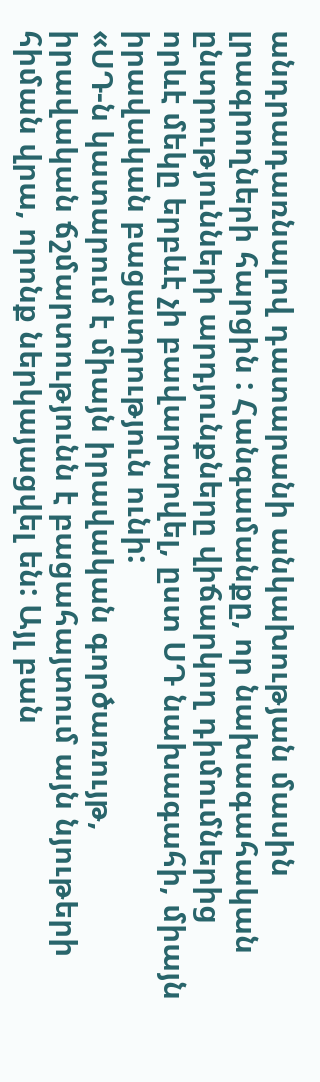անդրադառնալով դատարանի անկախության մասին լրագրողների հարցին : Հանգամանքը, որ նախագահական ընտրությունների արդյունքները վիճարկող դիմումներից որևէ մեկը երբևէ չի բավարարվել, ըստ ՍԴ նախագահի, միայն իրավական բացատրություն ունի:
«ՍԴ-ն կատարում է միայն իրավական գործառույթ, իրավական ճշմարտությունն է բացահայտում այն նյութերի հիման վրա, որոնք ներկայացվել են: Այլ բան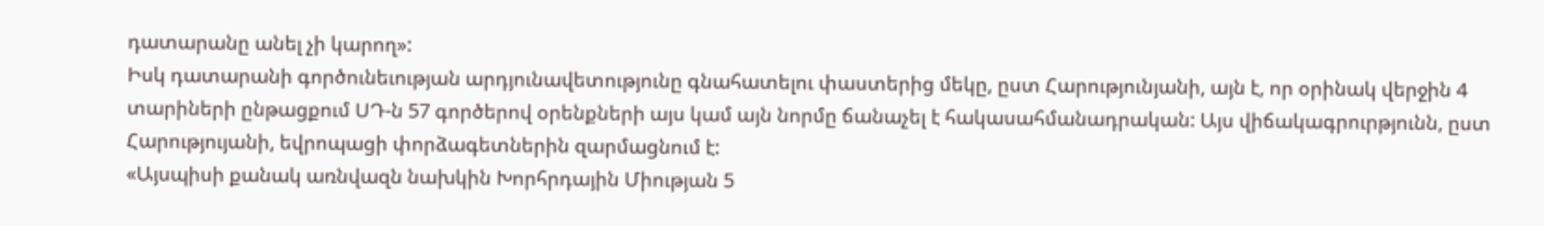դատարանը անել չի կարող»:
Իսկ դատարանի գործունեւության արդյունավետությունը գնահատելու փաստերից մեկը, ըստ Հարությունյանի, այն է, որ օրինակ վերջին 4 տարիների ընթացքում ՍԴ-ն 57 գործերով օրենքների այս կամ այն նորմը ճանաչել է հակասահմանադրական: Այս վիճակագրուրթյունն, ըստ Հարությույանի, եվրոպացի փորձագետներին զարմացնում է:
«Այսպիսի քանակ առնվազն նախկին Խորհրդային Միության 5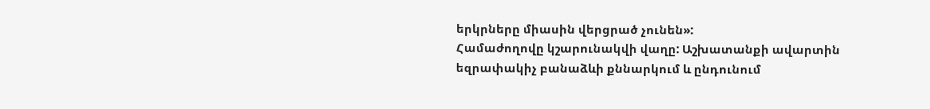երկրները միասին վերցրած չունեն»:
Համաժողովը կշարունակվի վաղը: Աշխատանքի ավարտին եզրափակիչ բանաձևի քննարկում և ընդունում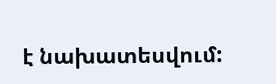է նախատեսվում: